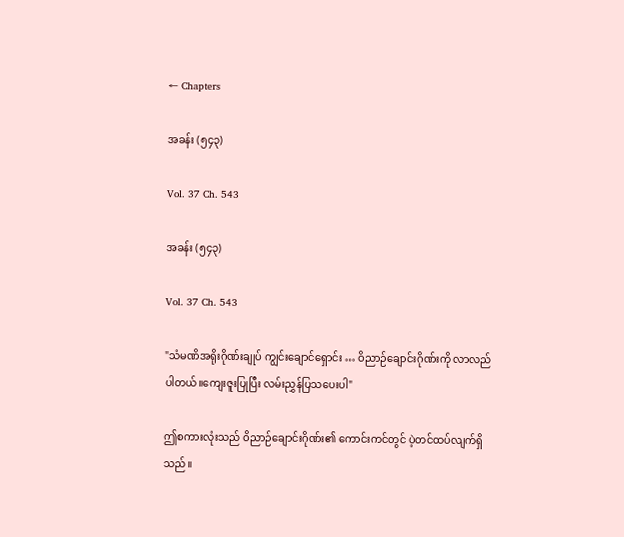← Chapters

အခန်း (၅၄၃)

Vol. 37 Ch. 543

အခန်း (၅၄၃)

Vol. 37 Ch. 543

"သံမဏိအရိုးဂိုဏ်းချုပ် ကျွင်းချောင်ရှောင်း … ဝိညာဉ်ချောင်းဂိုဏ်းကို လာလည်ပါတယ်။‌ကျေးဇူးပြုပြီး လမ်းညွှန်ပြသပေးပါ"

ဤစကားလုံးသည် ဝိညာဉ်ချောင်းဂိုဏ်း၏ ကောင်းကင်တွင် ပဲ့တင်ထပ်လျက်ရှိသည်။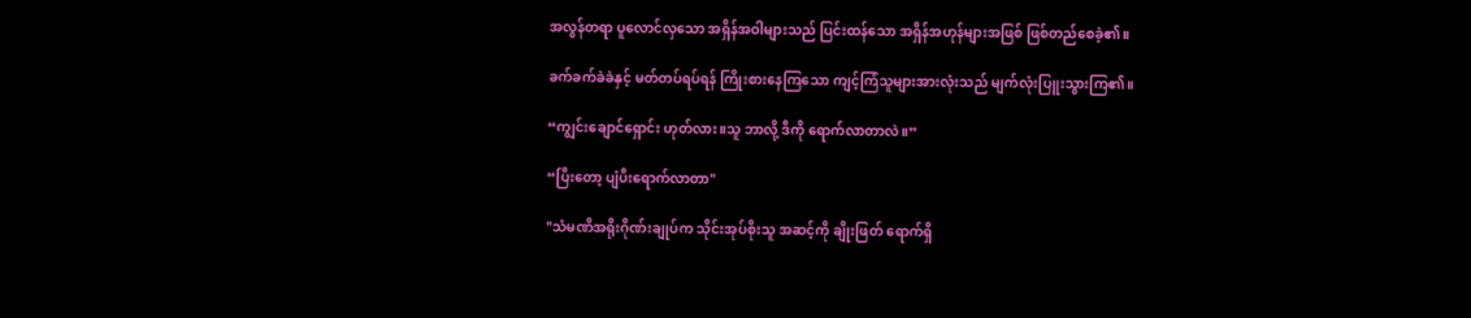အလွန်တရာ ပူလောင်လှသော အရှိန်အဝါများသည် ပြင်းထန်သော အရှိန်အဟုန်များအဖြစ် ဖြစ်တည်စေခဲ့၏။

ခက်ခက်ခဲခဲနှင့် မတ်တပ်ရပ်ရန် ကြိုးစားနေကြသော ကျင့်ကြံသူများအားလုံးသည် မျက်လုံးပြူးသွားကြ၏။

“ကျွင်းချောင်ရှောင်း ဟုတ်လား။သူ ဘာလို့ ဒီကို ရောက်လာတာလဲ။”

“ပြီးတော့ ပျံပီးရောက်လာတာ"

"သံမဏိအရိုးဂိုဏ်းချုပ်က သိုင်းအုပ်စိုးသူ အဆင့်ကို ချိုးဖြတ် ရောက်ရှိ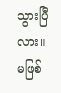သွားပြီလား။မဖြစ်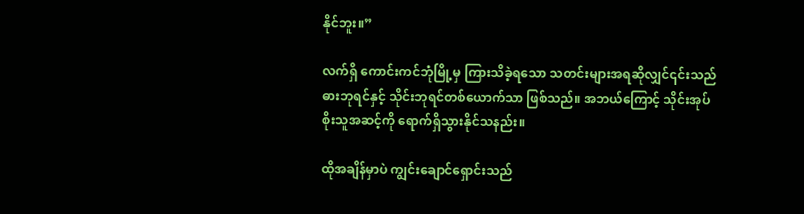နိုင်ဘူး။”

လက်ရှိ ကောင်းကင်ဘုံမြို့မှ ကြားသိခဲ့ရသော သတင်းများအရဆိုလျှင်၎င်းသည် ဓားဘုရင်နှင့် သိုင်းဘုရင်တစ်ယောက်သာ ဖြစ်သည်။ အဘယ်ကြောင့် သိုင်းအုပ်စိုးသူအဆင့်ကို ရောက်ရှိသွားနိုင်သနည်း။

ထိုအချိန်မှာပဲ ကျွင်းချောင်ရှောင်းသည်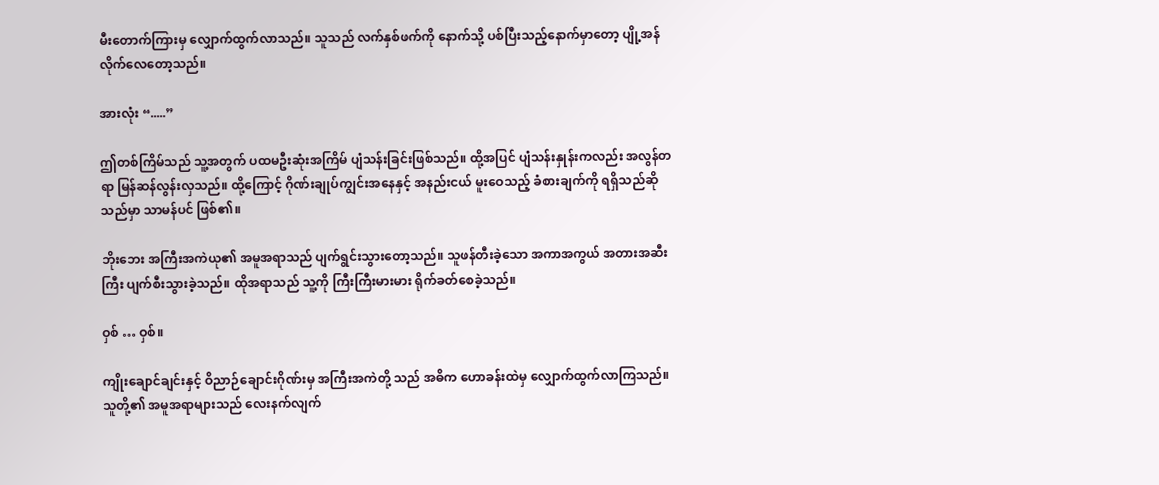မီးတောက်ကြားမှ လျှောက်ထွက်လာသည်။ သူသည် လက်နှစ်ဖက်ကို နောက်သို့ ပစ်ပြီးသည့်နောက်မှာတော့ ပျို့အန်လိုက်‌လေတော့သည်။

အားလုံး “.....”

ဤတစ်ကြိမ်သည် သူ့အတွက် ပထမဦးဆုံးအကြိမ် ပျံသန်းခြင်းဖြစ်သည်။ ထို့အပြင် ပျံသန်းနှုန်းကလည်း အလွန်တရာ မြန်ဆန်လွန်းလှသည်။ ထို့ကြောင့် ဂိုဏ်းချုပ်ကျွင်းအနေနှင့် အနည်းငယ် မူးဝေသည့် ခံစားချက်ကို ရရှိသည်ဆိုသည်မှာ သာမန်ပင် ဖြစ်‌၏။

ဘိုးဘေး အကြီးအကဲယု၏ အမူအရာသည် ပျက်ရွင်းသွားတော့သည်။ သူဖန်တီးခဲ့သော အကာအကွယ် အတားအဆီးကြီး ပျက်စီးသွားခဲ့သည်။ ထိုအရာသည် သူ့ကို ကြီးကြီးမားမား ရိုက်ခတ်စေခဲ့သည်။

ဝှစ် … ဝှစ်။

ကျိုးချောင်ချင်းနှင့် ဝိညာဉ်ချောင်းဂိုဏ်းမှ အကြီးအကဲတို့ သည် အဓိက ဟောခန်းထဲမှ လျှောက်ထွက်လာကြသည်။ သူတို့၏ အမူအရာများသည် လေးနက်လျက်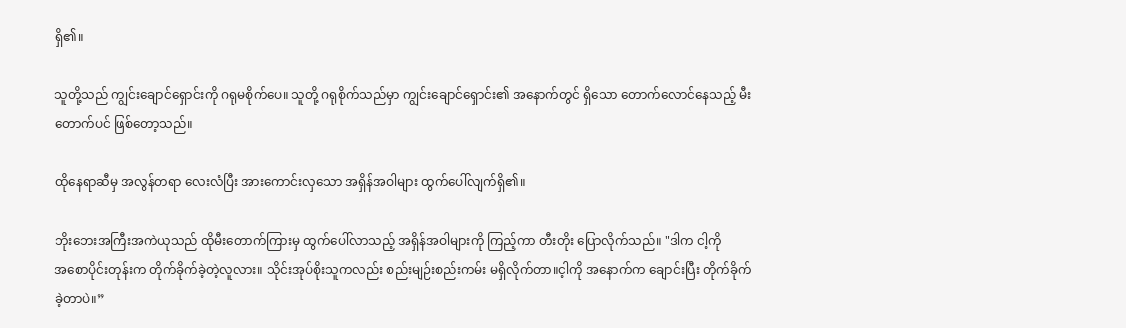ရှိ၏။

သူတို့သည် ကျွင်းချောင်ရှောင်းကို ဂရုမစိုက်ပေ။ သူတို့ ဂရုစိုက်သည်မှာ ကျွင်းချောင်ရှောင်း၏ အနောက်တွင် ရှိသော တောက်လောင်နေသည့် မီးတောက်ပင် ဖြစ်တော့သည်။

ထိုနေရာဆီမှ အလွန်တရာ လေးလံပြီး အားကောင်းလှသော အရှိန်အဝါများ ထွက်ပေါ်လျက်ရှိ၏။

ဘိုးဘေးအကြီးအကဲယုသည် ထိုမီးတောက်ကြားမှ ထွက်ပေါ်လာသည့် အရှိန်အဝါများကို ကြည့်ကာ တီးတိုး ပြောလိုက်သည်။ "ဒါက ငါ့ကို အ‌စောပိုင်းတုန်းက တိုက်ခိုက်ခဲ့တဲ့လူလား။ သိုင်းအုပ်စိုးသူကလည်း စည်းမျဉ်းစည်းကမ်း မရှိလိုက်တာ။င့ါကို အနောက်က ချောင်းပြီး တိုက်ခိုက်ခဲ့တာပဲ။”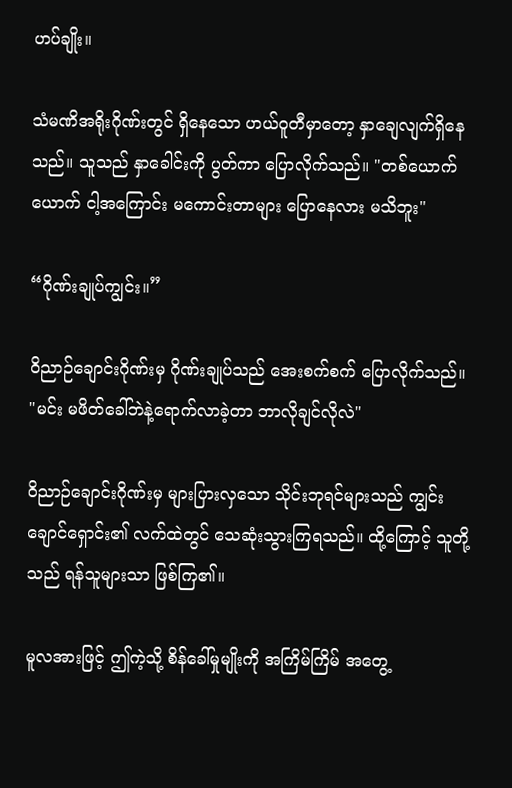ဟပ်ချိုး။

သံမဏိအရိုးဂိုဏ်းတွင် ရှိနေသော ဟယ်ဝူတီမှာတော့ နှာချေလျက်ရှိနေသည်။ သူသည် နှာခေါင်းကို ပွတ်ကာ ပြောလိုက်သည်။ "တစ်ယောက်ယောက် ငါ့အကြောင်း မကောင်းတာများ ပြောနေလား မသိဘူး"

“ဂိုဏ်းချုပ်ကျွင်း။”

ဝိညာဉ်ချောင်းဂိုဏ်းမှ ဂိုဏ်းချုပ်သည် အေးစက်စက် ပြောလိုက်သည်။ "မင်း မဖိတ်ခေါ်ဘဲနဲ့ရောက်လာခဲ့တာ ဘာလိုချင်လိုလဲ"

ဝိညာဉ်ချောင်းဂိုဏ်းမှ များပြားလှသော သိုင်းဘုရင်များသည် ကျွင်းချောင်ရှောင်း၏ လက်ထဲတွင် သေဆုံးသွားကြရသည်။ ထို့ကြောင့် သူတို့သည် ရန်သူများသာ ဖြစ်ကြ၏။

မူလအားဖြင့် ဤကဲ့သို့ စိန်ခေါ်မှုမျိုးကို အကြိမ်ကြိမ် အတွေ့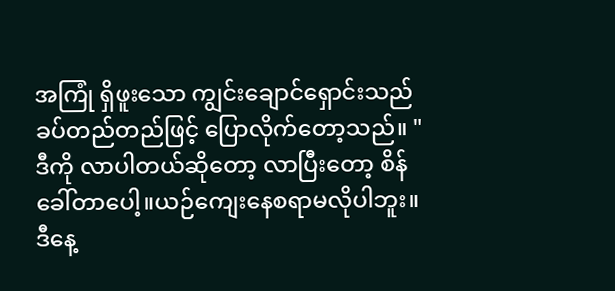အကြုံ ရှိဖူးသော ကျွင်းချောင်ရှောင်းသည် ခပ်တည်တည်ဖြင့် ပြောလိုက်တော့သည်။ "ဒီကို လာပါတယ်ဆို‌တော့ လာပြီး‌တော့ စိန်ခေါ်တာပေါ့။ယဉ်ကျေးနေစရာမလိုပါဘူး။ဒီနေ့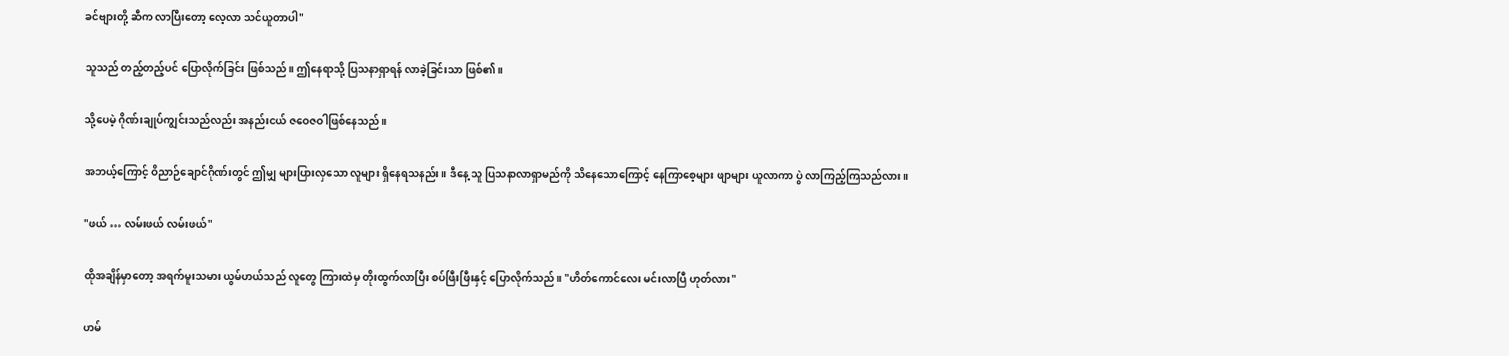ခင်ဗျားတို့ ဆီက လာပြီးတော့ လေ့လာ သင်ယူတာပါ"

သူသည် တည့်တည့်ပင် ပြောလိုက်ခြင်း ဖြစ်သည်။ ဤနေရာသို့ ပြသနာရှာရန် လာခဲ့ခြင်းသာ ဖြစ်၏။

သို့ပေမဲ့ ဂိုဏ်းချုပ်ကျွင်းသည်လည်း အနည်းငယ် ဇဝေဇဝါဖြစ်နေသည်။

အဘယ့်ကြောင့် ဝိညာဉ်ချောင်ဂိုဏ်းတွင် ဤမျှ များပြားလှသော လူများ ရှိနေရသနည်း။ ဒီနေ့ သူ ပြသနာလာရှာမည်ကို သိနေသောကြောင့် နေကြာစေ့များ ဖျာများ ယူလာကာ ပွဲ လာကြည့်ကြသည်လား။

"ဖယ် … လမ်းဖယ် လမ်းဖယ်"

ထိုအချိန်မှာတော့ အရက်မူးသမား ယွမ်ဟယ်သည် လူတွေ ကြားထဲမှ တိုးထွက်လာပြီး စပ်ဖြီးဖြီးနှင့် ပြောလိုက်သည်။ "ဟိတ်ကောင်လေး မင်းလာပြီ ဟုတ်လား"

ဟမ်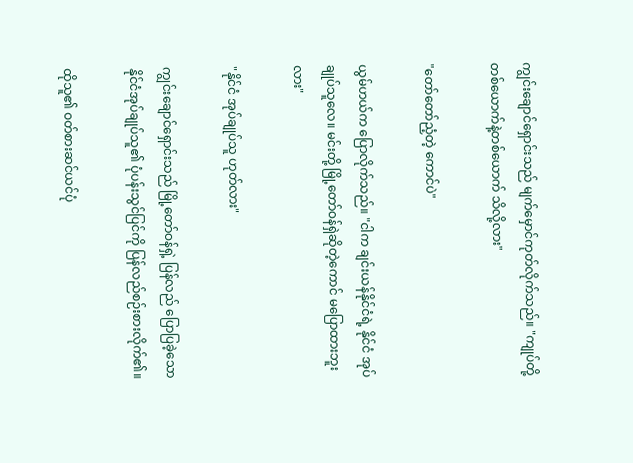ကျွင်းချောင်ရှောင်းသည် မျက်မှောင်ကုတ်လိုက်သည်။ "ကျုပ်တို့ တစ်ယောက်နဲ့တစ်‌ယောက် သိလို့လား"

"တော်တော်ညံ့တဲ့ ကောင်ပဲ"

ယွမ်ဟယ်က ပြောလိုက်သည်။ "ငါက ချင်းယန်နိုင်ငံရဲ့ နိုင်ငံ အုပ်ချုပ်သူလေ။ မင်းတို့ မြို့တော်ဝန်ရှဲဆို‌တဲ့ကောင် မပြောထားဘူးလား"

"နိုင်ငံ အုပ်ချုပ်သူ ဟုတ်လား"

ကျွင်းချောင်ရှောင်းသည် မြို့တော်ဝန်ရှဲ့ ပြန်လည် ပြောပြခဲ့သော နိုင်ငံအုပ်ချုပ်သူ၏ ပုံပန်းသွင်ပြင်ကို ပြန်လည်စဉ်းစားလိုက်၏။

ထိုသူ၏ ဝတ်စားဆင်ယင်ပုံ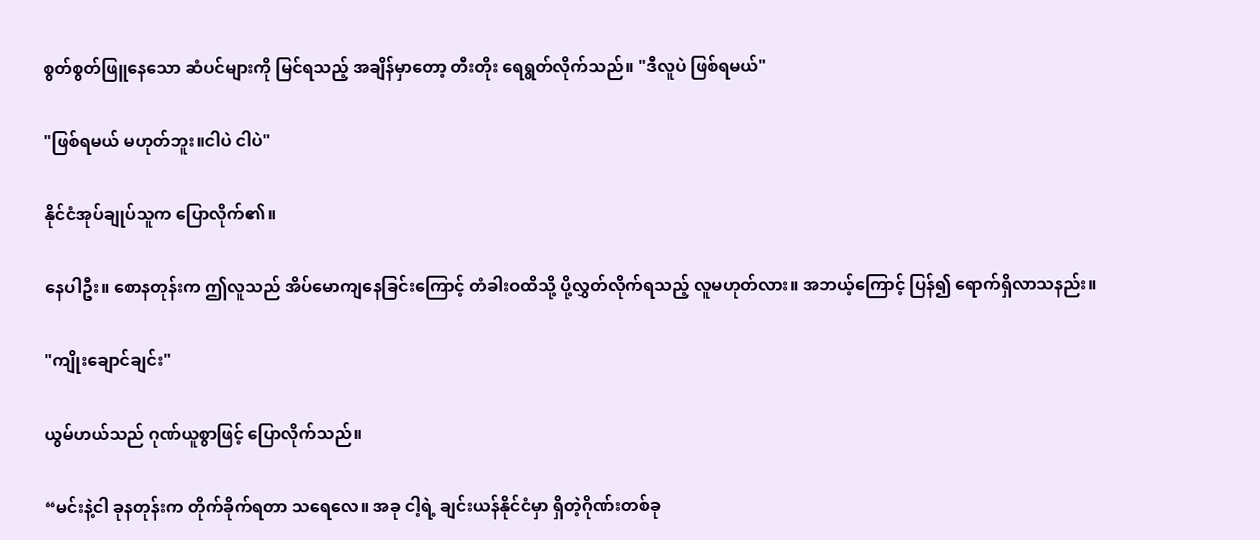စွတ်စွတ်ဖြူနေသော ဆံပင်များကို မြင်ရသည့် အချိန်မှာတော့ တီးတိုး ရေရွတ်လိုက်သည်။ "ဒီလူပဲ ဖြစ်ရမယ်"

"ဖြစ်ရမယ် မဟုတ်ဘူး။ငါပဲ ငါပဲ"

နိုင်ငံအုပ်ချုပ်သူက ပြောလိုက်၏။

နေပါဦး။ စောနတုန်းက ဤလူသည် အိပ်မောကျနေခြင်းကြောင့် တံခါးဝထိသို့ ပို့လွှတ်လိုက်ရသည့် လူမဟုတ်လား။ အဘယ့်ကြောင့် ပြန်၍ ရောက်ရှိလာသနည်း။

"ကျိုးချောင်ချင်း"

ယွမ်ဟယ်သည် ဂုဏ်ယူစွာဖြင့် ပြောလိုက်သည်။

“မင်းနဲ့ငါ ခုနတုန်းက တိုက်ခိုက်ရတာ သရေလေ။ အခု ငါ့ရဲ့ ချင်းယန်နိုင်ငံမှာ ရှိတဲ့ဂိုဏ်းတစ်ခု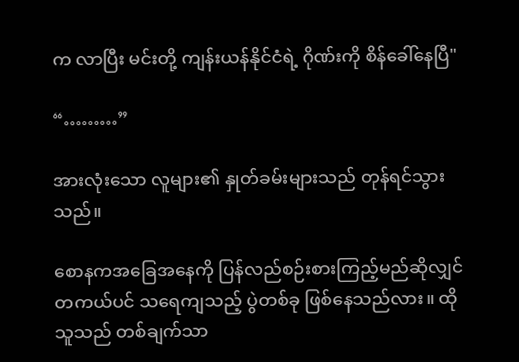က လာပြီး မင်းတို့ ကျန်းယန်နိုင်ငံရဲ့ ဂိုဏ်းကို စိန်ခေါ်နေပြီ"

“………”

အားလုံးသော လူများ၏ နှုတ်ခမ်းများသည် တုန်ရင်သွားသည်။

စောနကအခြေအနေကို ပြန်လည်စဉ်းစားကြည့်မည်ဆိုလျှင် တကယ်ပင် သရေကျသည့် ပွဲတစ်ခု ဖြစ်နေသည်လား။ ထိုသူသည် တစ်ချက်သာ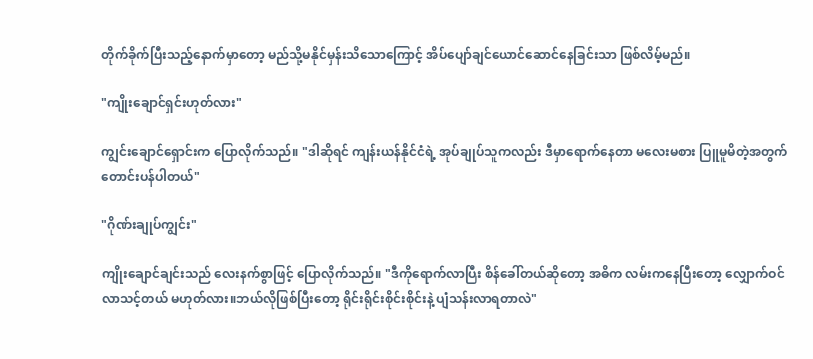တိုက်ခိုက်ပြီးသည့်နောက်မှာတော့ မည်သို့မနိုင်မှန်းသိသောကြောင့် အိပ်ပျော်ချင်ယောင်ဆောင်နေခြင်းသာ ဖြစ်လိမ့်မည်။

"ကျိုးချောင်ရှင်းဟုတ်လား"

ကျွင်းချောင်ရှောင်းက ပြောလိုက်သည်။ "ဒါဆိုရင် ကျန်းယန်နိုင်ငံရဲ့ အုပ်ချုပ်သူကလည်း ဒီမှာရောက်နေတာ မလေးမစား ပြူမူမိတဲ့အတွက် တောင်းပန်ပါတယ်"

"ဂိုဏ်းချုပ်ကျွင်း"

ကျိုးချောင်ချင်းသည် လေးနက်စွာဖြင့် ပြောလိုက်သည်။ "ဒီကိုရောက်လာပြီး စိန်ခေါ်တယ်ဆိုတော့ အဓိက လမ်းကနေပြီးတော့ လျှောက်ဝင်လာသင့်တယ် မဟုတ်လား။ဘယ်လိုဖြစ်ပြီးတော့ ရိုင်းရိုင်းစိုင်းစိုင်းနဲ့ ပျံသန်းလာရတာလဲ"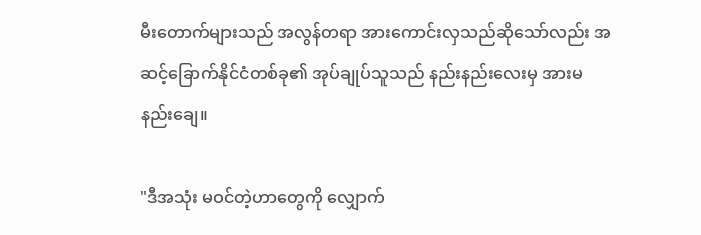မီးတောက်များသည် အလွန်တရာ အားကောင်းလှသည်ဆိုသော်လည်း အဆင့်ခြောက်နိုင်ငံတစ်ခု၏ အုပ်ချုပ်သူသည် နည်းနည်းလေးမှ အားမနည်းချေ။

"ဒီအသုံး မဝင်တဲ့ဟာတွေကို လျှောက်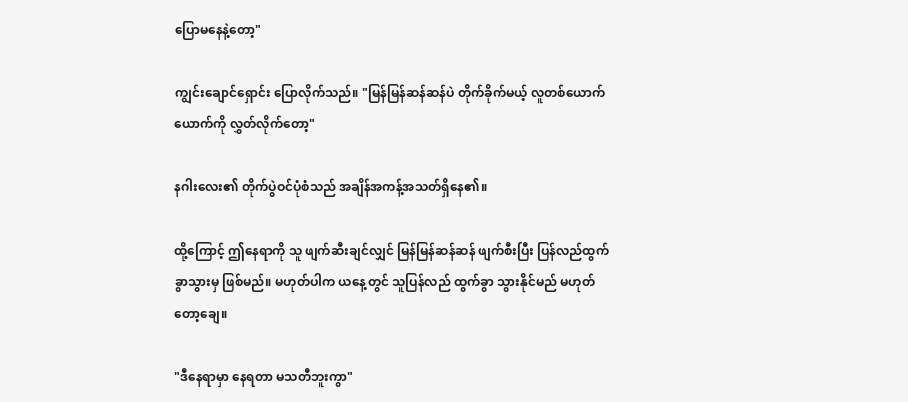ပြောမနေနဲ့တော့"

ကျွင်းချောင်ရှောင်း ပြောလိုက်သည်။ "မြန်မြန်ဆန်ဆန်ပဲ တိုက်ခိုက်မယ့် လူတစ်ယောက်ယောက်ကို လွှတ်လိုက်တော့"

နဂါးလေး၏ တိုက်ပွဲဝင်ပုံစံသည် အချိန်အကန့်အသတ်ရှိနေ၏။

ထို့ကြောင့် ဤနေရာကို သူ ဖျက်ဆီးချင်လျှင် မြန်မြန်ဆန်ဆန် ဖျက်စီးပြီး ပြန်လည်ထွက်ခွာသွားမှ ဖြစ်မည်။ မဟုတ်ပါက ယနေ့တွင် သူပြန်လည် ထွက်ခွာ သွားနိုင်မည် မဟုတ်တော့ချေ။

"ဒီနေရာမှာ နေရတာ မသတီဘူးကွာ"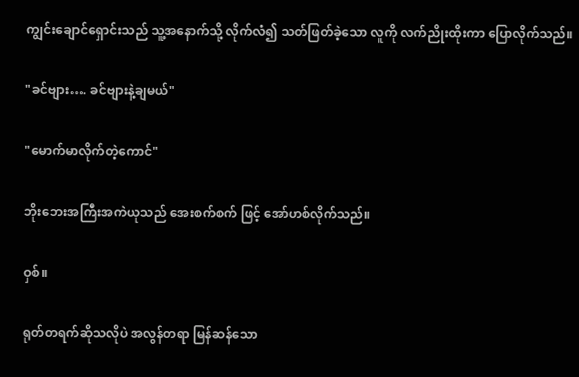ကျွင်းချောင်ရှောင်းသည် သူ့အနောက်သို့ လိုက်လံ၍ သတ်ဖြတ်ခဲ့သော လူကို လက်ညိုးထိုးကာ ပြောလိုက်သည်။

"ခင်ဗျား…. ခင်ဗျားနဲ့ချမယ်"

"မောက်မာလိုက်တဲ့ကောင်"

ဘိုးဘေးအကြီးအကဲယုသည် အေးစက်စက် ဖြင့် အော်ဟစ်လိုက်သည်။

ဝှစ်။

ရုတ်တရက်ဆိုသလိုပဲ အလွန်တရာ မြန်ဆန်သော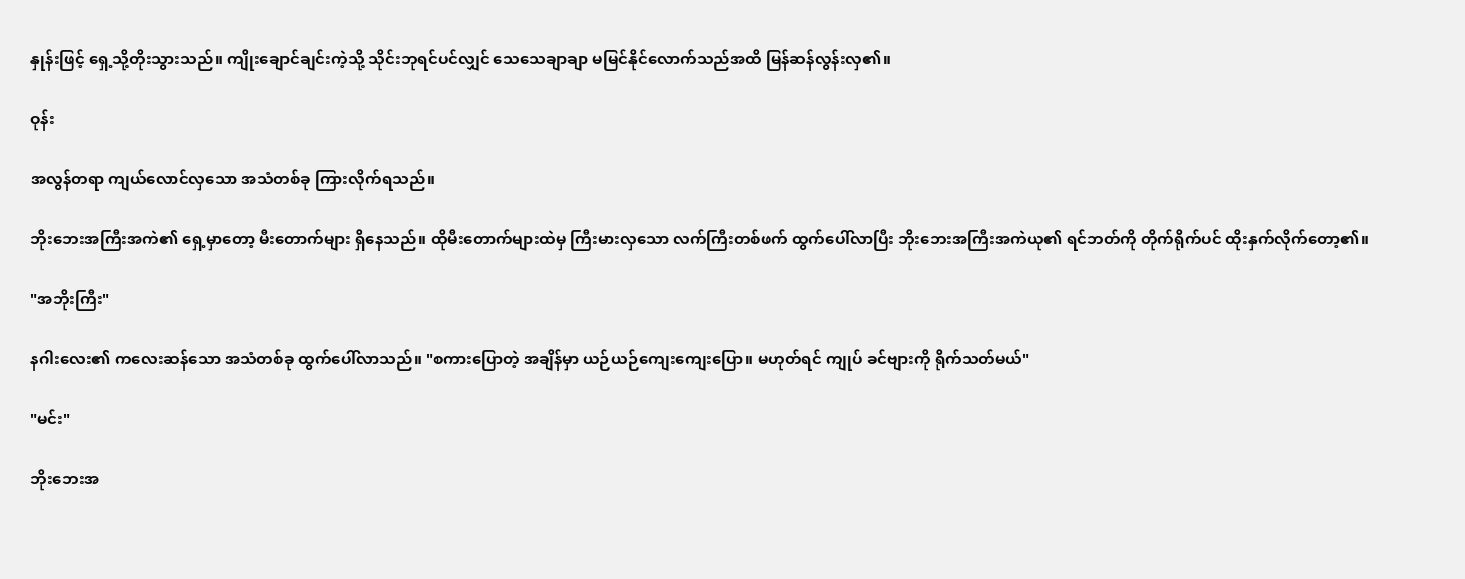နှုန်းဖြင့် ရှေ့သို့တိုးသွားသည်။ ကျိုးချောင်ချင်းကဲ့သို့ သိုင်းဘုရင်ပင်လျှင် သေသေချာချာ မမြင်နိုင်လောက်သည်အထိ မြန်ဆန်လွန်းလှ၏။

ဝုန်း

အလွန်တရာ ကျယ်လောင်လှသော အသံတစ်ခု ကြားလိုက်ရသည်။

ဘိုးဘေးအကြီးအကဲ၏ ရှေ့မှာတော့ မီးတောက်များ ရှိနေသည်။ ထိုမီးတောက်များထဲမှ ကြီးမားလှသော လက်ကြီးတစ်ဖက်‌ ထွက်ပေါ်လာပြီး ဘိုးဘေးအကြီးအကဲယု၏ ရင်ဘတ်ကို တိုက်ရိုက်ပင် ထိုးနှက်လိုက်တော့၏။

"အဘိုးကြီး"

နဂါးလေး၏ ကလေးဆန်သော အသံတစ်ခု ထွက်ပေါ်လာသည်။ "စကားပြောတဲ့ အချိန်မှာ ယဉ်ယဉ်ကျေးကျေးပြော။ မဟုတ်ရင် ကျုပ် ခင်ဗျားကို ရိုက်သတ်မယ်"

"မင်း"

ဘိုးဘေးအ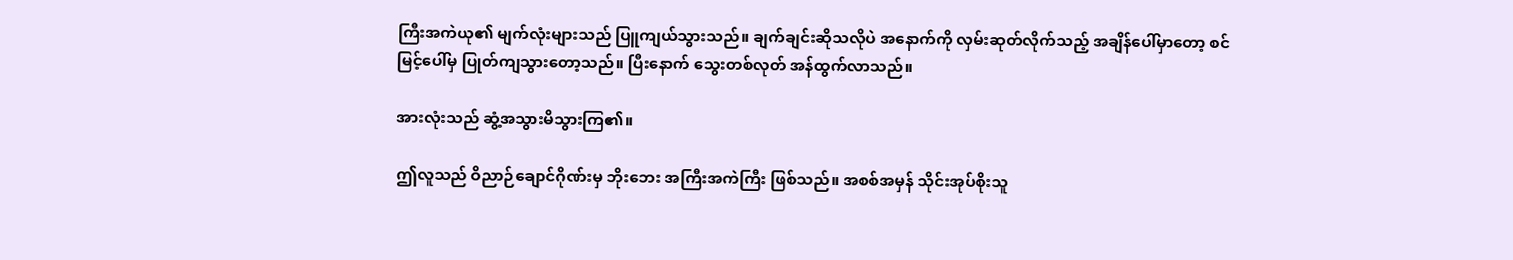ကြီးအကဲယု၏ မျက်လုံးများသည် ပြူကျယ်သွားသည်။ ချက်ချင်းဆိုသလိုပဲ အနောက်ကို လှမ်းဆုတ်လိုက်သည့် အချိန်ပေါ်မှာတော့ စင်မြင့်ပေါ်မှ ပြုတ်ကျသွားတော့သည်။ ပြီးနောက် သွေးတစ်လုတ် အန်ထွက်လာသည်။

အားလုံးသည် ဆွံ့အသွားမိသွားကြ၏။

ဤလူသည် ဝိညာဉ်ချောင်ဂိုဏ်းမှ ဘိုးဘေး အကြီးအကဲကြီး ဖြစ်သည်။ အစစ်အမှန် သိုင်းအုပ်စိုးသူ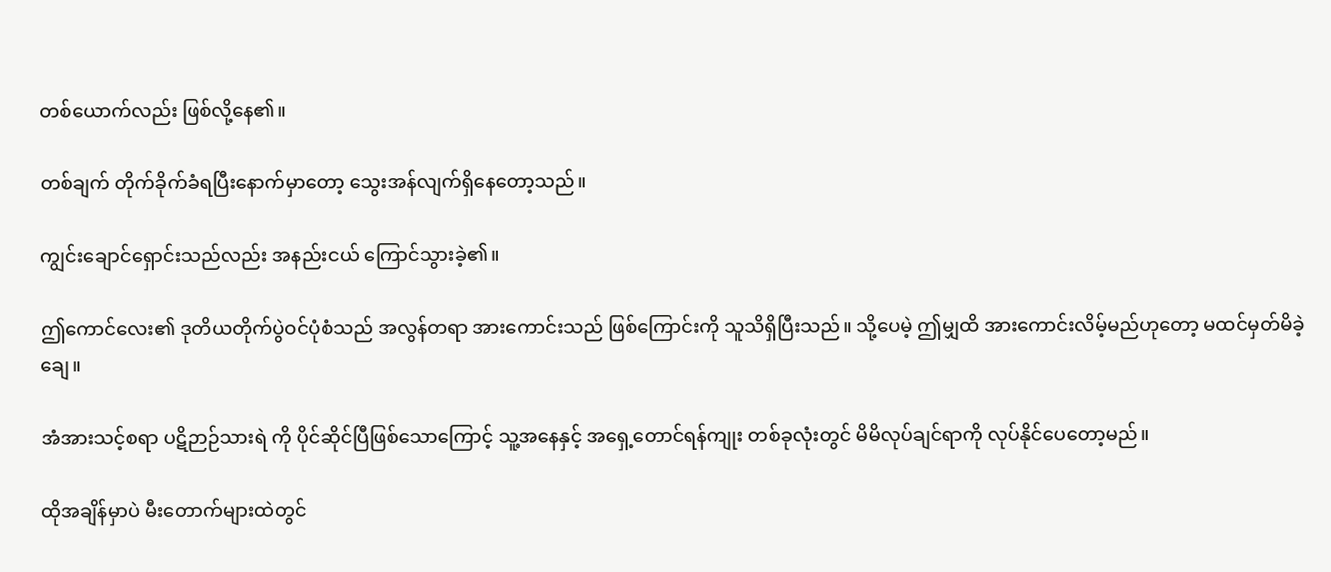တစ်ယောက်လည်း ဖြစ်လို့နေ၏။

တစ်ချက် တိုက်ခိုက်ခံရပြီးနောက်မှာ‌တော့ သွေးအန်လျက်ရှိနေတော့သည်။

ကျွင်းချောင်ရှောင်းသည်လည်း အနည်းငယ် ကြောင်သွားခဲ့၏။

ဤကောင်လေး၏ ဒုတိယ‌တိုက်ပွဲဝင်ပုံစံသည် အလွန်တရာ အားကောင်းသည် ဖြစ်ကြောင်းကို သူသိရှိပြီးသည်။ သို့ပေမဲ့ ဤမျှထိ အားကောင်းလိမ့်မည်ဟုတော့ မထင်မှတ်မိခဲ့ချေ။

အံအားသင့်စရာ ပဋိဉာဉ်သားရဲ ကို ပိုင်ဆိုင်ပြီဖြစ်သောကြောင့် သူ့အနေနှင့် အရှေ့တောင်ရန်ကျုး တစ်ခုလုံးတွင် မိမိလုပ်ချင်ရာကို လုပ်နိုင်ပေတော့မည်။

ထိုအချိန်မှာပဲ မီးတောက်များထဲတွင်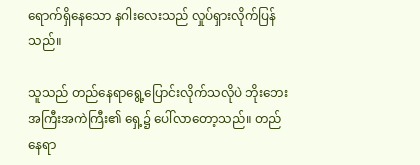ရောက်ရှိနေသော နဂါးလေးသည် လှုပ်ရှားလိုက်ပြန်သည်။

သူသည် တည်နေရာရွေ့ပြောင်းလိုက်သလိုပဲ ဘိုးဘေးအကြီးအကဲကြီး၏ ရှေ့၌ ပေါ်လာတော့သည်။ တည်နေရာ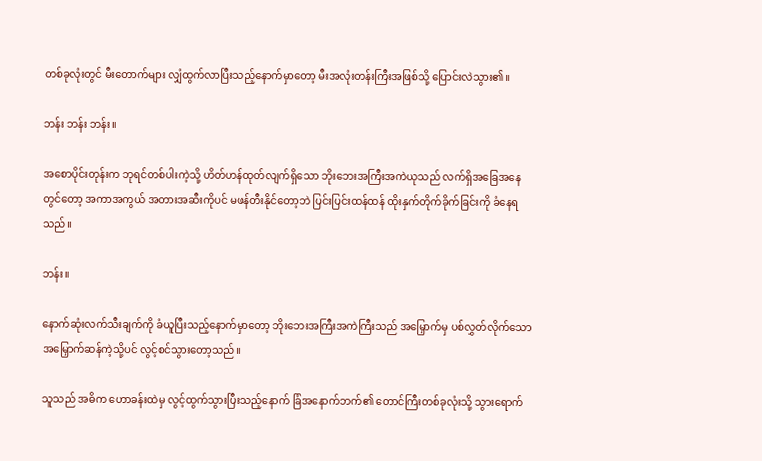တစ်ခုလုံးတွင် မီးတောက်များ လျှံထွက်လာပြီးသည့်နောက်မှာတော့ မီးအလုံးတန်းကြီးအဖြစ်သို့ ပြောင်းလဲသွား၏။

ဘန်း ဘန်း ဘန်း။

အစောပိုင်းတုန်းက ဘုရင်တစ်ပါးကဲ့သို့ ဟိတ်ဟန်ထုတ်လျက်ရှိသော ဘိုးဘေးအကြီးအကဲယုသည် လက်ရှိအခြေအနေတွင်တော့ အကာအကွယ် အတားအဆီးကိုပင် မဖန်တီးနိုင်တော့ဘဲ ပြင်းပြင်းထန်ထန် ထိုးနှက်တိုက်ခိုက်ခြင်းကို ခံနေရသည်။

ဘန်း။

နောက်ဆုံးလက်သီးချက်ကို ခံယူပြီးသည့်နောက်မှာတော့ ဘိုးဘေးအကြီးအကဲကြီးသည် အမြှောက်မှ ပစ်လွှတ်လိုက်သော အမြှောက်ဆန်ကဲ့သို့ပင် လွင့်စင်သွားတော့သည်။

သူသည် အဓိက ဟောခန်းထဲမှ လွင့်ထွက်သွားပြီးသည့်နောက် ခြံအနောက်ဘက်၏ တောင်ကြီးတစ်ခုလုံးသို့ သွားရောက်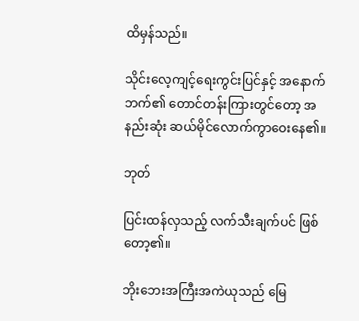ထိမှန်သည်။

သိုင်းလေ့ကျင့်ရေးကွင်းပြင်နှင့် အနောက်ဘက်၏ တောင်တန်းကြားတွင်တော့ အနည်းဆုံး ဆယ်မိုင်လောက်ကွာဝေးနေ၏။

ဘုတ်

ပြင်းထန်လှသည့် လက်သီးချက်ပင် ဖြစ်တော့၏။

ဘိုးဘေးအကြီးအကဲယုသည် မြေ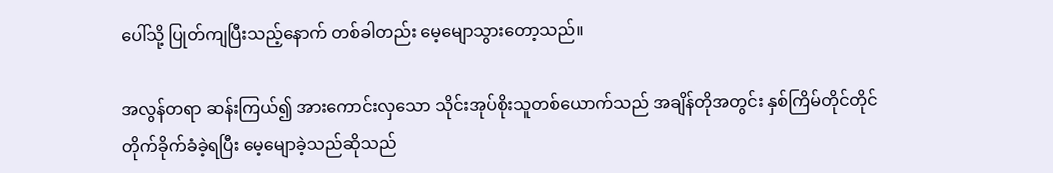ပေါ်သို့ ပြုတ်ကျပြီးသည့်နောက် တစ်ခါတည်း မေ့မျောသွားတော့သည်။

အလွန်တရာ ဆန်းကြယ်၍ အားကောင်းလှသော သိုင်းအုပ်စိုးသူတစ်ယောက်သည် အချိန်တိုအတွင်း နှစ်ကြိမ်တိုင်တိုင်တိုက်ခိုက်ခံခဲ့ရပြီး မေ့မျောခဲ့သည်ဆိုသည်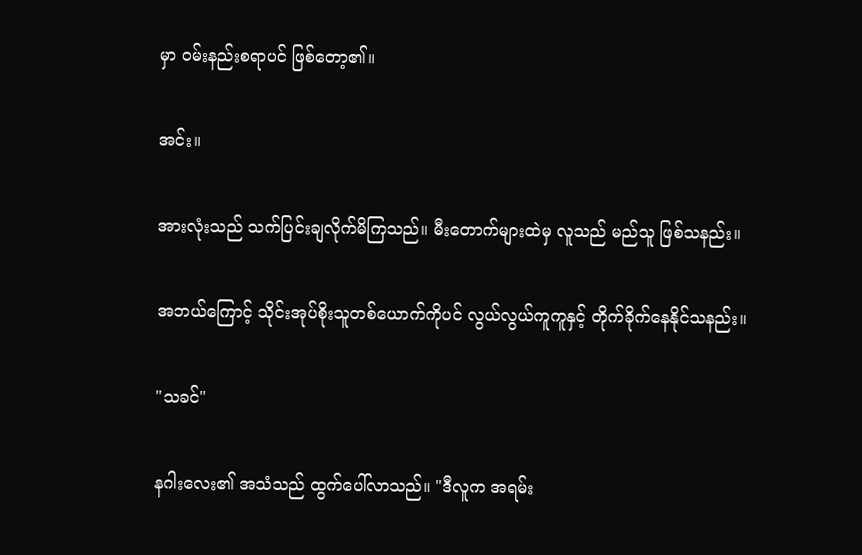မှာ ဝမ်းနည်းစရာပင် ဖြစ်တော့၏။

အင်း။

အားလုံးသည် သက်ပြင်းချလိုက်မိကြသည်။ မီးတောက်များထဲမှ လူသည် မည်သူ ဖြစ်သနည်း။

အဘယ်ကြောင့် သိုင်းအုပ်စိုးသူတစ်ယောက်ကိုပင် လွယ်လွယ်ကူကူနှင့် တိုက်ခိုက်နေနိုင်သနည်း။

"သခင်"

နဂါးလေး၏ အသံသည် ထွက်ပေါ်လာသည်။ "ဒီလူက အရမ်း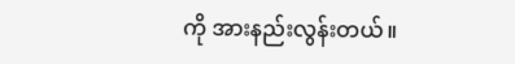ကို အားနည်းလွန်းတယ်။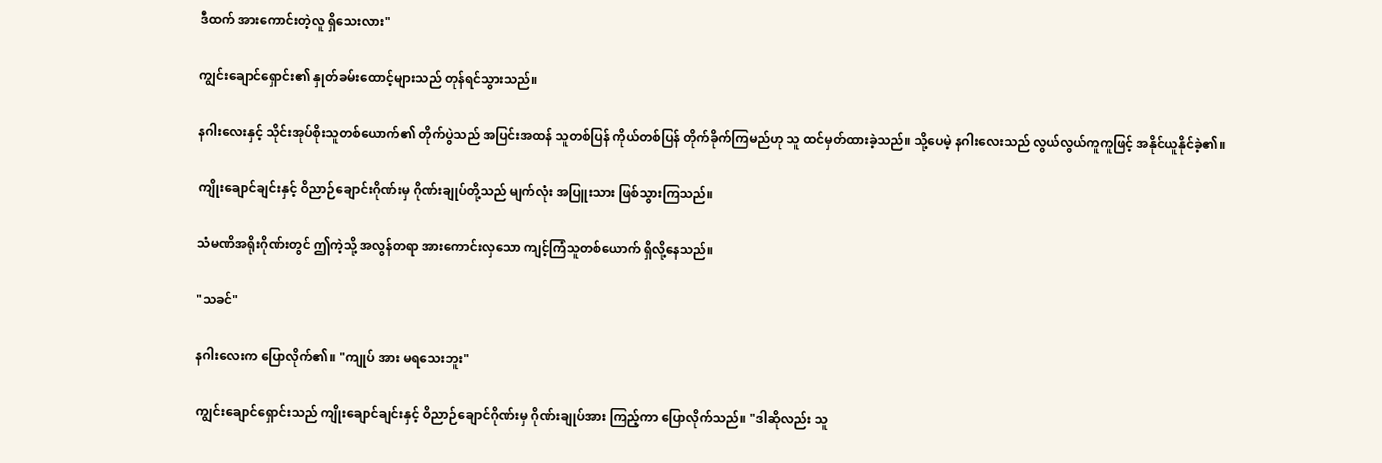ဒီထက် အားကောင်းတဲ့လူ ရှိသေးလား"

ကျွင်းချောင်ရှောင်း၏ နှုတ်ခမ်းထောင့်များသည် တုန်ရင်သွားသည်။

နဂါးလေးနှင့် သိုင်းအုပ်စိုးသူတစ်ယောက်၏ တိုက်ပွဲသည် အပြင်းအထန် သူတစ်ပြန် ကိုယ်တစ်ပြန် တိုက်ခိုက်ကြမည်ဟု သူ ထင်မှတ်ထားခဲ့သည်။ သို့ပေမဲ့ နဂါးလေးသည် လွယ်လွယ်ကူကူဖြင့် အနိုင်ယူနိုင်ခဲ့၏။

ကျိုးချောင်ချင်းနှင့် ဝိညာဉ်ချောင်းဂိုဏ်းမှ ဂိုဏ်းချုပ်တို့သည် မျက်လုံး အပြူးသား ဖြစ်သွားကြသည်။

သံမဏိအရိုးဂိုဏ်းတွင် ဤကဲ့သို့ အလွန်တရာ အားကောင်းလှသော ကျင့်ကြံသူတစ်ယောက် ရှိလို့နေသည်။

"သခင်"

နဂါးလေးက ပြောလိုက်၏။ "ကျုပ် အား မရသေးဘူး"

ကျွင်း‌ချောင်ရှောင်းသည် ကျိုးချောင်ချင်းနှင့် ဝိညာဉ်ချောင်ဂိုဏ်းမှ ဂိုဏ်းချုပ်အား ကြည့်ကာ ပြောလိုက်သည်။ "ဒါဆိုလည်း သူ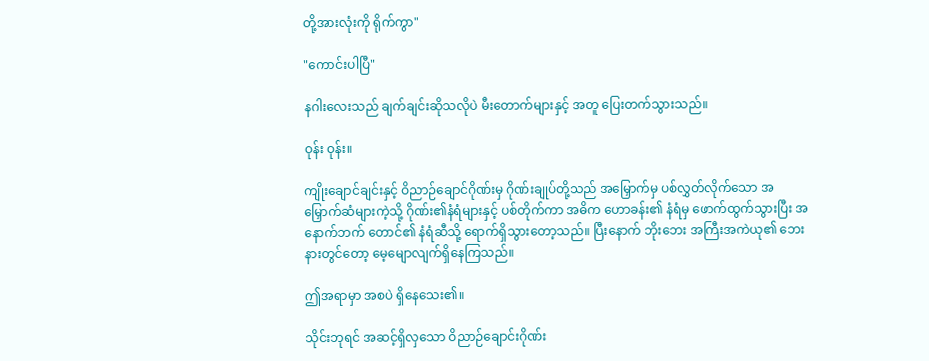တို့အားလုံးကို ရိုက်ကွာ"

"ကောင်းပါပြီ"

နဂါးလေးသည် ချက်ချင်းဆိုသလိုပဲ မီးတောက်များနှင့် အတူ ပြေးတက်သွားသည်။

ဝုန်း ဝုန်း။

ကျိုးချောင်ချင်းနှင့် ဝိညာဉ်ချောင်ဂိုဏ်းမှ ဂိုဏ်းချုပ်တို့သည် အမြှောက်မှ ပစ်လွှတ်လိုက်သော အမြှောက်ဆံများကဲ့သို့ ဂိုဏ်း၏နံရံများနှင့် ပစ်တိုက်ကာ အဓိက ဟောခန်း၏ နံရံမှ ဖောက်ထွက်သွားပြီး အနောက်ဘက် တောင်၏ နံရံဆီသို့ ရောက်ရှိသွားတော့သည်။ ပြီးနောက် ဘိုးဘေး အကြီးအကဲယု၏ ဘေးနားတွင်တော့ မေ့မျောလျက်ရှိနေကြသည်။

ဤအရာမှာ အစပဲ ရှိနေသေး၏။

သိုင်းဘုရင် အဆင့်ရှိလှသော ဝိညာဉ်ချောင်းဂိုဏ်း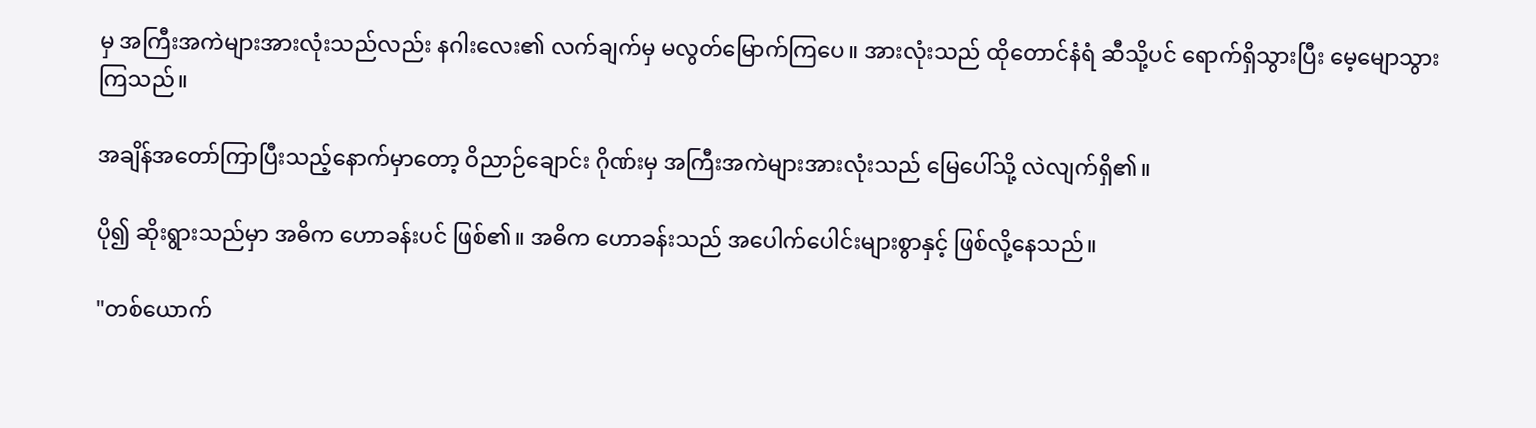မှ အကြီးအကဲများအားလုံးသည်လည်း နဂါးလေး၏ လက်ချက်မှ မလွတ်မြောက်ကြပေ။ အားလုံးသည် ထိုတောင်နံရံ ဆီသို့ပင် ရောက်ရှိသွားပြီး မေ့မျောသွားကြသည်။

အချိန်အတော်ကြာပြီးသည့်နောက်မှာတော့ ဝိညာဉ်ချောင်း ဂိုဏ်းမှ အကြီးအကဲများအားလုံးသည် မြေပေါ်သို့ လဲလျက်ရှိ၏။

ပို၍ ဆိုးရွားသည်မှာ အဓိက ဟောခန်းပင် ဖြစ်၏။ အဓိက ဟောခန်းသည် အပေါက်ပေါင်းများစွာနှင့် ဖြစ်လို့နေသည်။

"တစ်ယောက်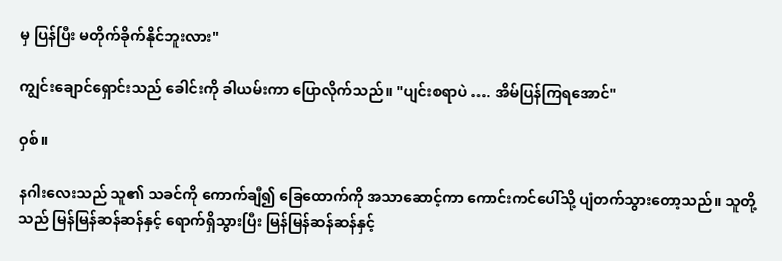မှ ပြန်ပြီး မတိုက်ခိုက်နိုင်ဘူးလား"

ကျွင်းချောင်ရှောင်းသည် ခေါင်းကို ခါယမ်းကာ ပြောလိုက်သည်။ "ပျင်းစရာပဲ …. အိမ်ပြန်ကြရအောင်"

ဝှစ်။

နဂါးလေးသည် သူ၏ သခင်ကို ကောက်ချီ၍ ခြေ‌ထောက်ကို အသာဆောင့်ကာ ကောင်းကင်ပေါ်သို့ ပျံတက်သွားတော့သည်။ သူတို့သည် မြန်မြန်ဆန်ဆန်နှင့် ရောက်ရှိသွားပြီး မြန်မြန်ဆန်ဆန်နှင့်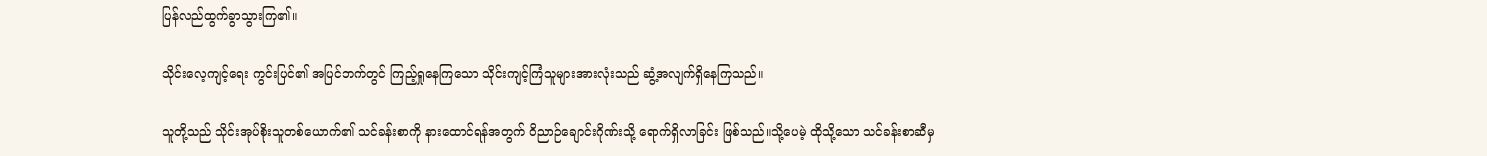ပြန်လည်ထွက်ခွာသွားကြ၏။

သိုင်းလေ့ကျင့်ရေး ကွင်းပြင်၏ အပြင်ဘက်တွင် ကြည့်ရှုနေကြသော သိုင်းကျင့်ကြံသူများအားလုံးသည် ဆွံ့အလျက်ရှိနေကြသည်။

သူတို့သည် သိုင်းအုပ်စိုးသူတစ်ယောက်၏ သင်ခန်းစာကို နားထောင်ရန်အတွက် ဝိညာဉ်ချောင်းဂိုဏ်းသို့ ရောက်ရှိလာခြင်း ဖြစ်သည်။သို့ပေမဲ့ ထိုသို့သော သင်ခန်းစာဆီမှ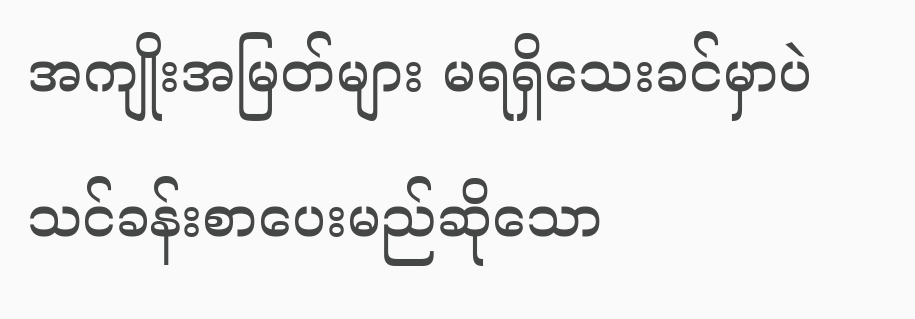အကျိုးအမြတ်များ မရရှိသေးခင်မှာပဲ သင်ခန်းစာပေးမည်ဆိုသော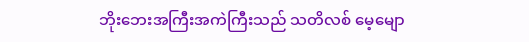ဘိုးဘေးအကြီးအကဲကြီးသည် သတိလစ် မေ့မျော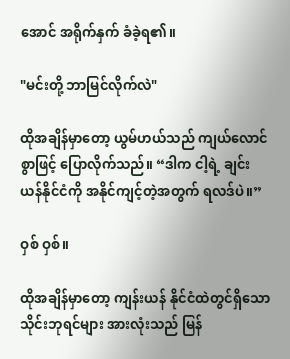အောင် အရိုက်နှက် ခံခဲ့ရ၏။

"မင်းတို့ ဘာမြင်လိုက်လဲ"

ထိုအချိန်မှာတော့ ယွမ်ဟယ်သည် ကျယ်လောင်စွာဖြင့် ပြောလိုက်သည်။ “ဒါက ငါ့ရဲ့ ချင်းယန်နိုင်ငံကို အနိုင်ကျင့်တဲ့အတွက် ရလဒ်ပဲ။”

ဝှစ် ဝှစ်။

ထိုအချိန်မှာတော့ ကျန်းယန် နိုင်ငံထဲတွင်ရှိသော သိုင်းဘုရင်များ အားလုံးသည် မြန်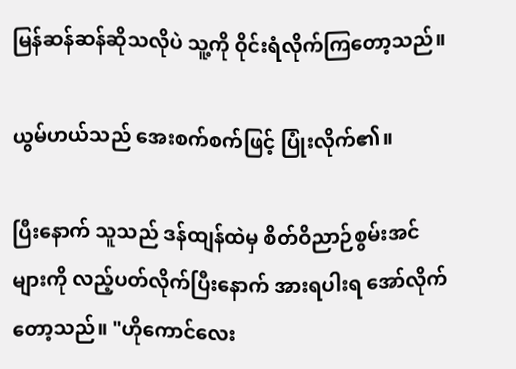မြန်ဆန်ဆန်ဆိုသလိုပဲ သူ့ကို ဝိုင်းရံလိုက်ကြတော့သည်။

ယွမ်ဟယ်သည် အေးစက်စက်ဖြင့် ပြုံးလိုက်၏။

ပြီးနောက် သူသည် ဒန်ထျန်ထဲမှ စိတ်ဝိညာဉ်စွမ်းအင်များကို လည့်ပတ်လိုက်ပြီးနောက် အားရပါးရ အော်လိုက်တော့သည်။ "ဟိုကောင်လေး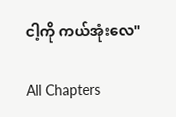ငါ့ကို ကယ်အုံးလေ"

All Chapters